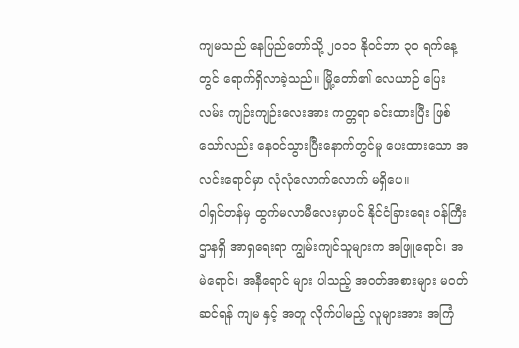ကျမသည် နေပြည်တော်သို့ ၂၀၁၁ နိုဝင်ဘာ ၃၀ ရက်နေ့တွင် ရောက်ရှိလာခဲ့သည်။ မြို့တော်၏ လေယာဉ် ပြေးလမ်း ကျဉ်းကျဉ်းလေးအား ကတ္တရာ ခင်းထားပြီး ဖြစ်သော်လည်း နေဝင်သွားပြီးနောက်တွင်မူ ပေးထားသော အလင်းရောင်မှာ လုံလုံလောက်လောက် မရှိပေ။
ဝါရှင်တန်မှ ထွက်မလာမီလေးမှာပင် နိုင်ငံခြားရေး ဝန်ကြီးဌာနရှိ အာရှရေးရာ ကျွမ်းကျင်သူများက အဖြူရောင်၊ အမဲရောင်၊ အနီရောင် များ ပါသည့် အဝတ်အစားများ မဝတ်ဆင်ရန် ကျမ နှင့် အတူ လိုက်ပါမည့် လူများအား အကြံ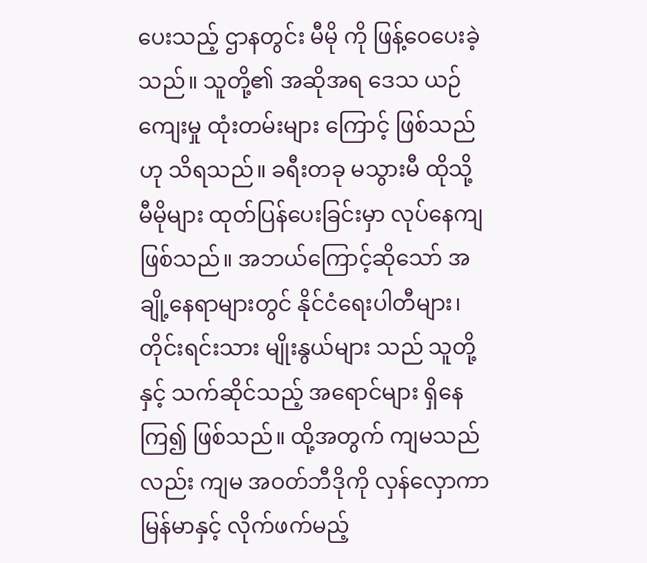ပေးသည့် ဌာနတွင်း မီမို ကို ဖြန့်ဝေပေးခဲ့သည်။ သူတို့၏ အဆိုအရ ဒေသ ယဉ်ကျေးမှု ထုံးတမ်းများ ကြောင့် ဖြစ်သည် ဟု သိရသည်။ ခရီးတခု မသွားမီ ထိုသို့ မီမိုများ ထုတ်ပြန်ပေးခြင်းမှာ လုပ်နေကျဖြစ်သည်။ အဘယ်ကြောင့်ဆိုသော် အချို့နေရာများတွင် နိုင်ငံရေးပါတီများ၊ တိုင်းရင်းသား မျိုးနွယ်များ သည် သူတို့နှင့် သက်ဆိုင်သည့် အရောင်များ ရှိနေကြ၍ ဖြစ်သည်။ ထို့အတွက် ကျမသည်လည်း ကျမ အဝတ်ဘီဒိုကို လှန်လှောကာ မြန်မာနှင့် လိုက်ဖက်မည့်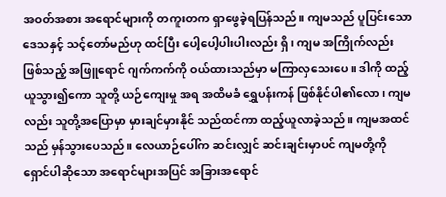အဝတ်အစား အရောင်များကို တကူးတက ရှာဖွေခဲ့ရပြန်သည်။ ကျမသည် ပူပြင်းသော ဒေသနှင့် သင့်တော်မည်ဟု ထင်ပြီး ပေါ့ပေါ့ပါးပါးလည်း ရှိ၊ ကျမ အကြိုက်လည်း ဖြစ်သည့် အဖြူရောင် ဂျက်ကက်ကို ဝယ်ထားသည်မှာ မကြာလှသေးပေ။ ဒါကို ထည့်ယူသွား၍ကော သူတို့ ယဉ်ကျေးမှု အရ အထိမခံ ရွှေပန်းကန် ဖြစ်နိုင်ပါ၏လော၊ ကျမလည်း သူတို့အပြောမှာ မှားချင်မှားနိုင် သည်ထင်ကာ ထည့်ယူလာခဲ့သည်။ ကျမအထင်သည် မှန်သွားပေသည်။ လေယာဉ်ပေါ်က ဆင်းလျှင် ဆင်းချင်းမှာပင် ကျမတို့ကို ရှောင်ပါဆိုသော အရောင်များအပြင် အခြားအရောင်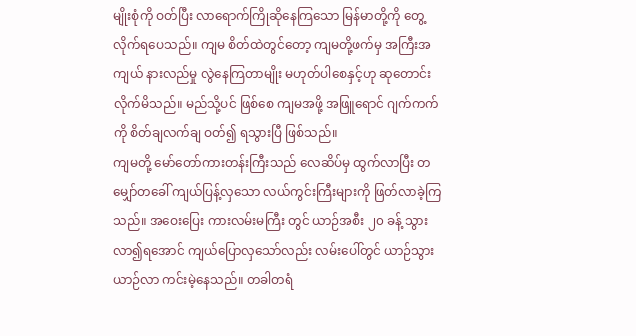မျိုးစုံကို ဝတ်ပြီး လာရောက်ကြိုဆိုနေကြသော မြန်မာတို့ကို တွေ့လိုက်ရပေသည်။ ကျမ စိတ်ထဲတွင်တော့ ကျမတို့ဖက်မှ အကြီးအကျယ် နားလည်မှု လွဲနေကြတာမျိုး မဟုတ်ပါစေနှင့်ဟု ဆုတောင်းလိုက်မိသည်။ မည်သို့ပင် ဖြစ်စေ ကျမအဖို့ အဖြူရောင် ဂျက်ကက်ကို စိတ်ချလက်ချ ဝတ်၍ ရသွားပြီ ဖြစ်သည်။
ကျမတို့ မော်တော်ကားတန်းကြီးသည် လေဆိပ်မှ ထွက်လာပြီး တမျှော်တခေါ် ကျယ်ပြန့်လှသော လယ်ကွင်းကြီးများကို ဖြတ်လာခဲ့ကြသည်။ အဝေးပြေး ကားလမ်းမကြီး တွင် ယာဉ်အစီး ၂၀ ခန့် သွားလာ၍ရအောင် ကျယ်ပြောလှသော်လည်း လမ်းပေါ်တွင် ယာဉ်သွားယာဉ်လာ ကင်းမဲ့နေသည်။ တခါတရံ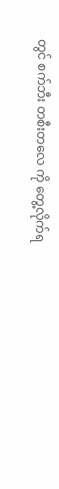တွင် စက်ဘီး တစီးတလေ ကို တွေ့လိုက်ရ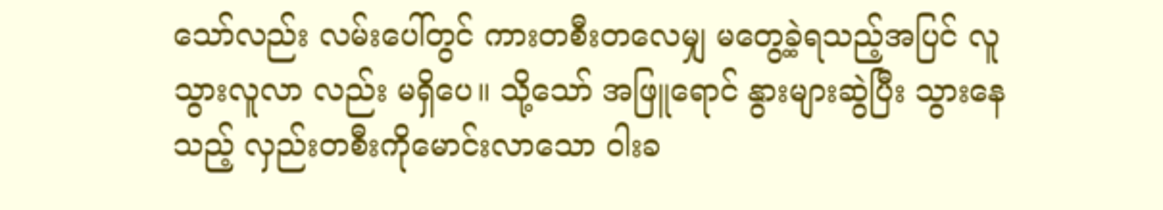သော်လည်း လမ်းပေါ်တွင် ကားတစီးတလေမျှ မတွေ့ခဲ့ရသည့်အပြင် လူသွားလူလာ လည်း မရှိပေ။ သို့သော် အဖြူရောင် နွားများဆွဲပြီး သွားနေသည့် လှည်းတစီးကိုမောင်းလာသော ဝါးခ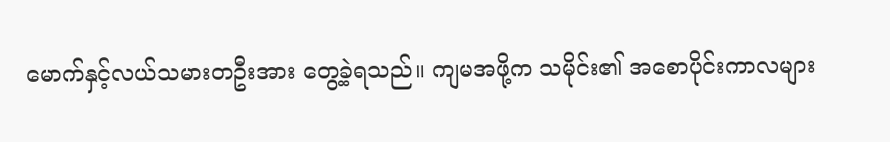မောက်နှင့်လယ်သမားတဦးအား တွေ့ခဲ့ရသည်။ ကျမအဖို့က သမိုင်း၏ အစောပိုင်းကာလများ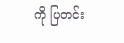ကို ပြတင်း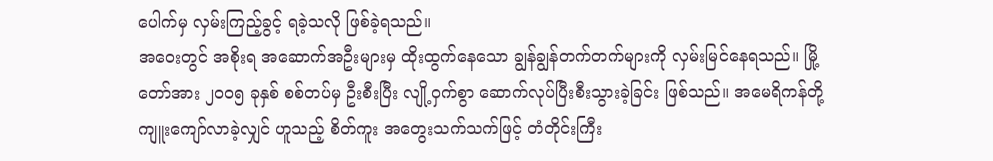ပေါက်မှ လှမ်းကြည့်ခွင့် ရခဲ့သလို ဖြစ်ခဲ့ရသည်။
အဝေးတွင် အစိုးရ အဆောက်အဦးများမှ ထိုးထွက်နေသော ချွန်ချွန်တက်တက်များကို လှမ်းမြင်နေရသည်။ မြို့တော်အား ၂၀၀၅ ခုနှစ် စစ်တပ်မှ ဦးစီးပြီး လျို့ဝှက်စွာ ဆောက်လုပ်ပြီးစီးသွားခဲ့ခြင်း ဖြစ်သည်။ အမေရိကန်တို့ ကျူးကျော်လာခဲ့လျှင် ဟူသည့် စိတ်ကူး အတွေးသက်သက်ဖြင့် တံတိုင်းကြီး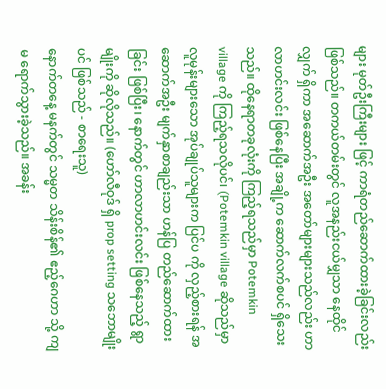များ မုတ်ဦးကြီးများ ဖြင့် ကာရံတည်ဆောက်ထားခဲ့ခြင်းလည်း ဖြစ်သည်။ တကယ်တမ်းတွင် လူအနည်းငယ်မျှသာ နေထိုင်လျှက် ရှိကာ အဆောက်အဦး အတော်များများသည်လည်း ဟာလာဟင်းလင်း ဖြစ်နေပြီး အချို့က ဆောက်လက်စပင် ရှိသေးသည်။ ထိုနေရာတခုလုံးကို ကြည့်ရသည်မှာ Potemkin village ကို ကြည့်ရသလိုပင်၊ (Potemkin village ဆိုသည်မှာ လူမုန်းများသော အုပ်ချုပ်သူများက ပြင်ပ ကို လှည့်စားရန် အဆောက်အဦး မျက်နှာစာချည်းသာ ဟန်ပြ တည်ဆောက်ထားခြင်း ဖြစ်ပြီး၊ နောက်တွင် ဟာလာဟင်းလင်း ဖြစ်နေသည့် ရွာမျိုးကို ဆိုလိုသည်။ (ဟော်လီဝုဒ် ရှိ prop setting သဘောမျိုးပင် ဖြစ်သည် - စာရေးသူ)
နောက်တနေ့ မနက်တွင် သမ္မတ သိန်းစိန်၏ ဧည့်ဂေဟာ သို့ ကျမ ရောက်သွားခဲ့သည်။ အခန်း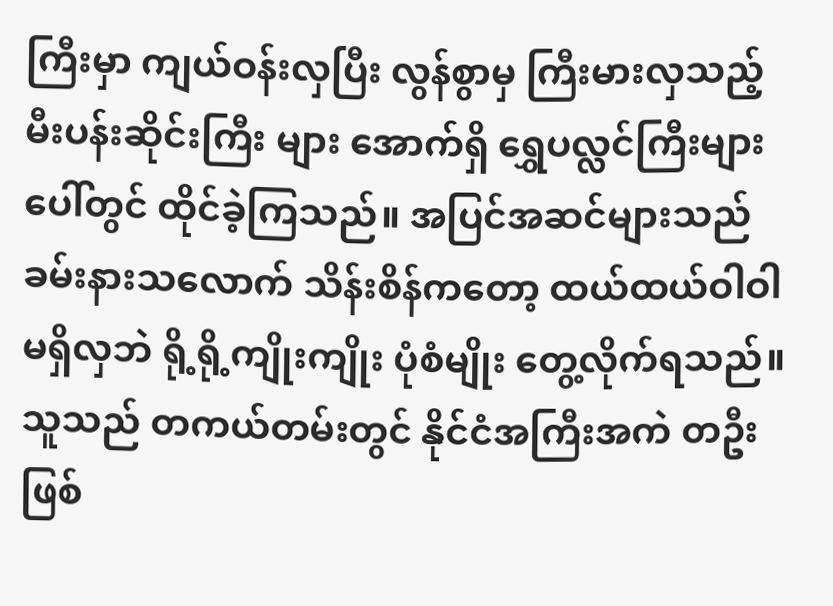ကြီးမှာ ကျယ်ဝန်းလှပြီး လွန်စွာမှ ကြီးမားလှသည့် မီးပန်းဆိုင်းကြီး များ အောက်ရှိ ရွှေပလ္လင်ကြီးများ ပေါ်တွင် ထိုင်ခဲ့ကြသည်။ အပြင်အဆင်များသည် ခမ်းနားသလောက် သိန်းစိန်ကတော့ ထယ်ထယ်ဝါဝါ မရှိလှဘဲ ရို့ရို့ကျိုးကျိုး ပုံစံမျိုး တွေ့လိုက်ရသည်။ သူသည် တကယ်တမ်းတွင် နိုင်ငံအကြီးအကဲ တဦး ဖြစ်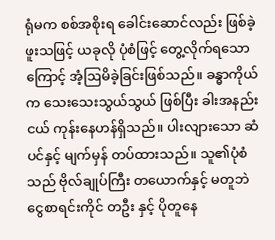ရုံမက စစ်အစိုးရ ခေါင်းဆောင်လည်း ဖြစ်ခဲ့ဖူးသဖြင့် ယခုလို ပုံစံဖြင့် တွေ့လိုက်ရသောကြောင့် အံ့ဩမိခဲ့ခြင်းဖြစ်သည်။ ခန္ဓာကိုယ်က သေးသေးသွယ်သွယ် ဖြစ်ပြီး ခါးအနည်းငယ် ကုန်းနေဟန်ရှိသည်။ ပါးလျားသော ဆံပင်နှင့် မျက်မှန် တပ်ထားသည်။ သူ၏ပုံစံသည် ဗိုလ်ချုပ်ကြီး တယောက်နှင့် မတူဘဲ ငွေစာရင်းကိုင် တဦး နှင့် ပိုတူနေ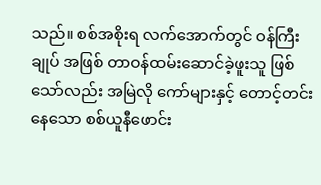သည်။ စစ်အစိုးရ လက်အောက်တွင် ဝန်ကြီးချုပ် အဖြစ် တာဝန်ထမ်းဆောင်ခဲ့ဖူးသူ ဖြစ်သော်လည်း အမြဲလို ကော်များနှင့် တောင့်တင်းနေသော စစ်ယူနီဖောင်း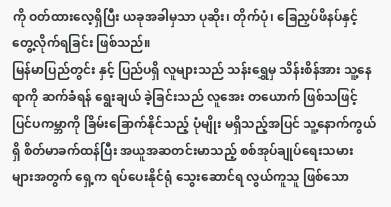ကို ဝတ်ထားလေ့ရှိပြီး ယခုအခါမှသာ ပုဆိုး၊ တိုက်ပုံ၊ ခြေညှပ်ဖိနပ်နှင့် တွေ့လိုက်ရခြင်း ဖြစ်သည်။
မြန်မာပြည်တွင်း နှင့် ပြည်ပရှိ လူများသည် သန်းရွှေမှ သိန်းစိန်အား သူ့နေရာကို ဆက်ခံရန် ရွေးချယ် ခဲ့ခြင်းသည် လူအေး တယောက် ဖြစ်သဖြင့် ပြင်ပကမ္ဘာကို ခြိမ်းခြောက်နိုင်သည့် ပုံမျိုး မရှိသည့်အပြင် သူ့နောက်ကွယ်ရှိ စိတ်မာခက်ထန်ပြီး အယူအဆတင်းမာသည့် စစ်အုပ်ချုပ်ရေးသမား များအတွက် ရှေ့က ရပ်ပေးနိုင်ရုံ သွေးဆောင်ရ လွယ်ကူသူ ဖြစ်သော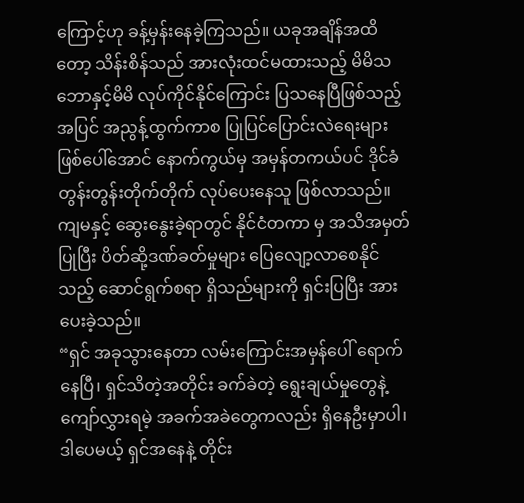ကြောင့်ဟု ခန့်မှန်းနေခဲ့ကြသည်။ ယခုအချိန်အထိတော့ သိန်းစိန်သည် အားလုံးထင်မထားသည့် မိမိသဘောနှင့်မိမိ လုပ်ကိုင်နိုင်ကြောင်း ပြသနေပြီဖြစ်သည့်အပြင် အညွန့်ထွက်ကာစ ပြုပြင်ပြောင်းလဲရေးများ ဖြစ်ပေါ်အောင် နောက်ကွယ်မှ အမှန်တကယ်ပင် ဒိုင်ခံ တွန်းတွန်းတိုက်တိုက် လုပ်ပေးနေသူ ဖြစ်လာသည်။
ကျမနှင့် ဆွေးနွေးခဲ့ရာတွင် နိုင်ငံတကာ မှ အသိအမှတ်ပြုပြီး ပိတ်ဆို့ဒဏ်ခတ်မှုများ ပြေလျော့လာစေနိုင်သည့် ဆောင်ရွက်စရာ ရှိသည်များကို ရှင်းပြပြီး အားပေးခဲ့သည်။
“ရှင် အခုသွားနေတာ လမ်းကြောင်းအမှန်ပေါ် ရောက်နေပြီ၊ ရှင်သိတဲ့အတိုင်း ခက်ခဲတဲ့ ရွေးချယ်မှုတွေနဲ့ ကျော်လွှားရမဲ့ အခက်အခဲတွေကလည်း ရှိနေဦးမှာပါ၊ ဒါပေမယ့် ရှင်အနေနဲ့ တိုင်း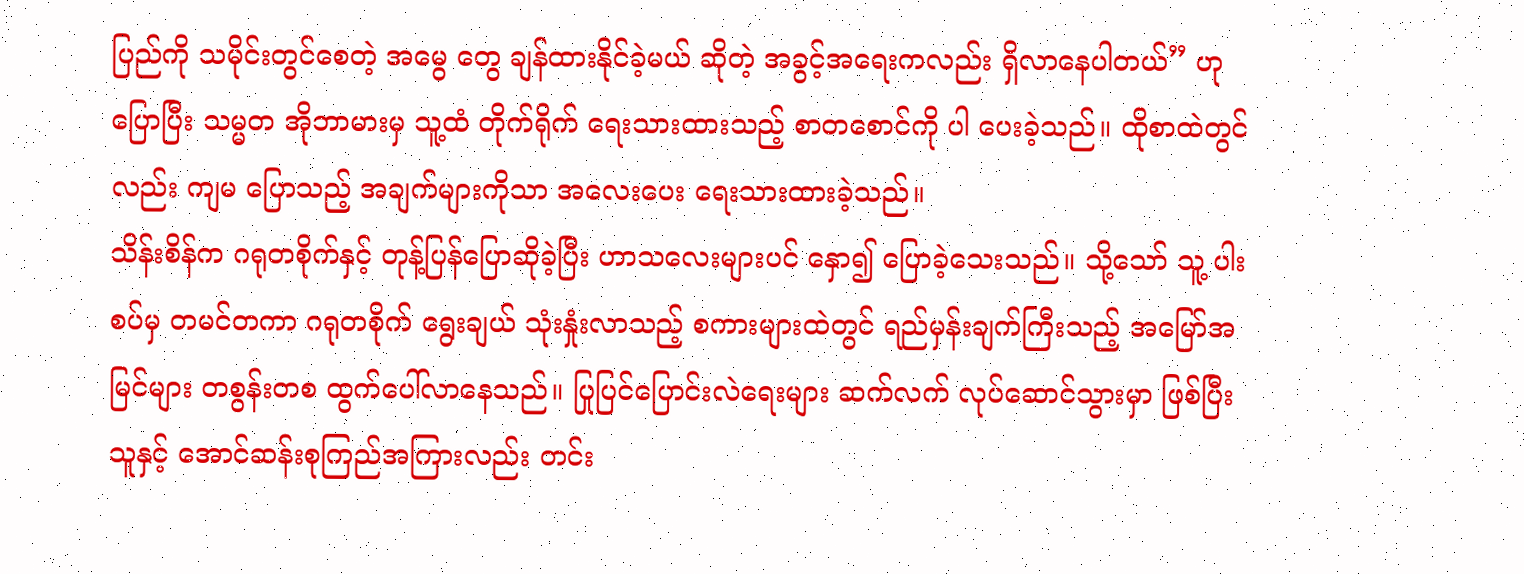ပြည်ကို သမိုင်းတွင်စေတဲ့ အမွေ တွေ ချန်ထားနိုင်ခဲ့မယ် ဆိုတဲ့ အခွင့်အရေးကလည်း ရှိလာနေပါတယ်” ဟု ပြောပြီး သမ္မတ အိုဘာမားမှ သူ့ထံ တိုက်ရိုက် ရေးသားထားသည့် စာတစောင်ကို ပါ ပေးခဲ့သည်။ ထိုစာထဲတွင်လည်း ကျမ ပြောသည့် အချက်များကိုသာ အလေးပေး ရေးသားထားခဲ့သည်။
သိန်းစိန်က ဂရုတစိုက်နှင့် တုန့်ပြန်ပြောဆိုခဲ့ပြီး ဟာသလေးများပင် နှော၍ ပြောခဲ့သေးသည်။ သို့သော် သူ့ ပါးစပ်မှ တမင်တကာ ဂရုတစိုက် ရွေးချယ် သုံးနှုံးလာသည့် စကားများထဲတွင် ရည်မှန်းချက်ကြီးသည့် အမြော်အမြင်များ တစွန်းတစ ထွက်ပေါ်လာနေသည်။ ပြုပြင်ပြောင်းလဲရေးများ ဆက်လက် လုပ်ဆောင်သွားမှာ ဖြစ်ပြီး သူနှင့် အောင်ဆန်းစုကြည်အကြားလည်း တင်း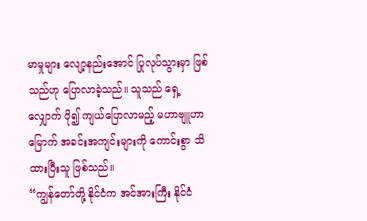မာမှုများ လျော့နည်းအောင် ပြုလုပ်သွားမှာ ဖြစ်သည်ဟု ပြောလာခဲ့သည်။ သူသည် ရှေ့လျှောက် ပို၍ ကျယ်ပြောလာမည့် မဟာဗျူဟာမြောက် အခင်းအကျင်းများကို ကောင်းစွာ သိထားပြီးသူ ဖြစ်သည်။
“ကျွန်တော်တို့ နိုင်ငံက အင်အားကြီး နိုင်ငံ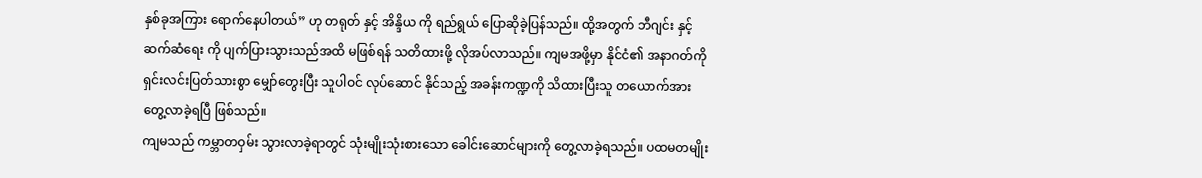နှစ်ခုအကြား ရောက်နေပါတယ်” ဟု တရုတ် နှင့် အိန္ဒိယ ကို ရည်ရွယ် ပြောဆိုခဲ့ပြန်သည်။ ထို့အတွက် ဘီဂျင်း နှင့် ဆက်ဆံရေး ကို ပျက်ပြားသွားသည်အထိ မဖြစ်ရန် သတိထားဖို့ လိုအပ်လာသည်။ ကျမအဖို့မှာ နိုင်ငံ၏ အနာဂတ်ကို ရှင်းလင်းပြတ်သားစွာ မျှော်တွေးပြီး သူပါဝင် လုပ်ဆောင် နိုင်သည့် အခန်းကဏ္ဍကို သိထားပြီးသူ တယောက်အား တွေ့လာခဲ့ရပြီ ဖြစ်သည်။
ကျမသည် ကမ္ဘာတဝှမ်း သွားလာခဲ့ရာတွင် သုံးမျိုးသုံးစားသော ခေါင်းဆောင်များကို တွေ့လာခဲ့ရသည်။ ပထမတမျိုး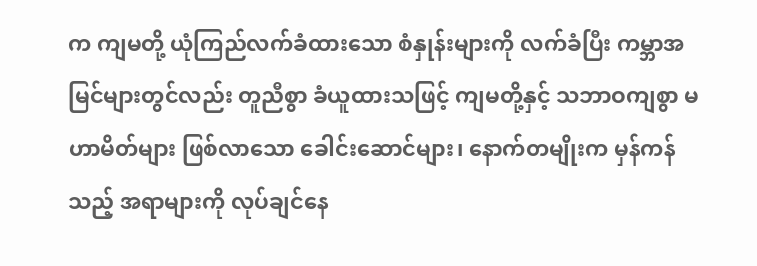က ကျမတို့ ယုံကြည်လက်ခံထားသော စံနှုန်းများကို လက်ခံပြီး ကမ္ဘာအမြင်များတွင်လည်း တူညီစွာ ခံယူထားသဖြင့် ကျမတို့နှင့် သဘာဝကျစွာ မဟာမိတ်များ ဖြစ်လာသော ခေါင်းဆောင်များ၊ နောက်တမျိုးက မှန်ကန်သည့် အရာများကို လုပ်ချင်နေ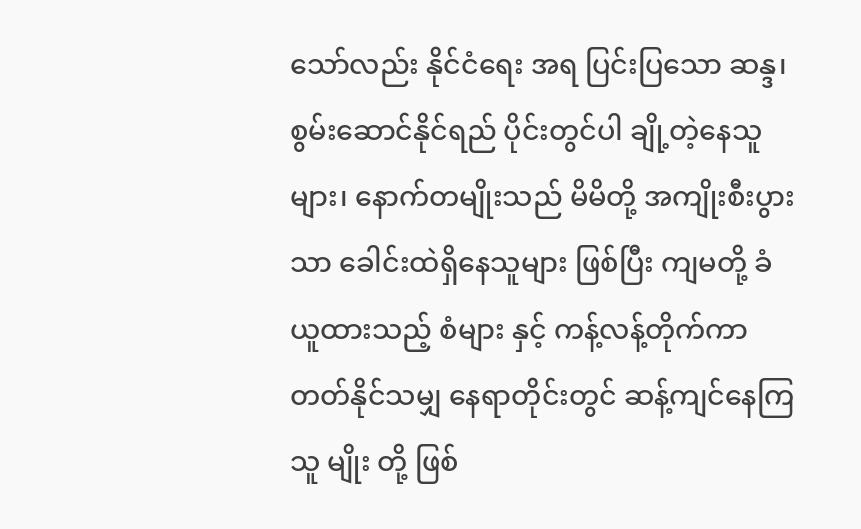သော်လည်း နိုင်ငံရေး အရ ပြင်းပြသော ဆန္ဒ၊ စွမ်းဆောင်နိုင်ရည် ပိုင်းတွင်ပါ ချို့တဲ့နေသူများ၊ နောက်တမျိုးသည် မိမိတို့ အကျိုးစီးပွားသာ ခေါင်းထဲရှိနေသူများ ဖြစ်ပြီး ကျမတို့ ခံယူထားသည့် စံများ နှင့် ကန့်လန့်တိုက်ကာ တတ်နိုင်သမျှ နေရာတိုင်းတွင် ဆန့်ကျင်နေကြသူ မျိုး တို့ ဖြစ်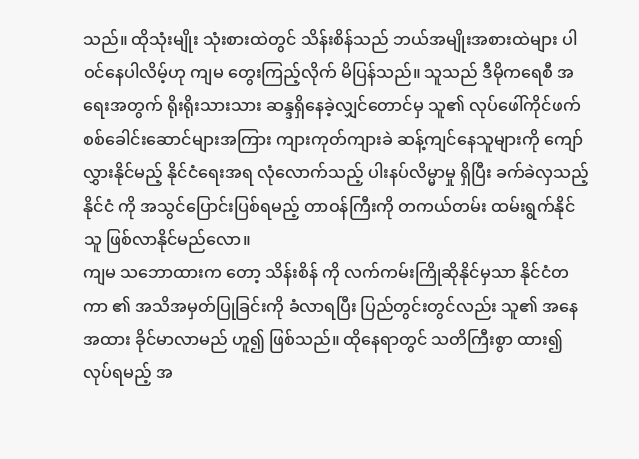သည်။ ထိုသုံးမျိုး သုံးစားထဲတွင် သိန်းစိန်သည် ဘယ်အမျိုးအစားထဲများ ပါဝင်နေပါလိမ့်ဟု ကျမ တွေးကြည့်လိုက် မိပြန်သည်။ သူသည် ဒီမိုကရေစီ အရေးအတွက် ရိုးရိုးသားသား ဆန္ဒရှိနေခဲ့လျှင်တောင်မှ သူ၏ လုပ်ဖေါ်ကိုင်ဖက် စစ်ခေါင်းဆောင်များအကြား ကျားကုတ်ကျားခဲ ဆန့်ကျင်နေသူများကို ကျော်လွှားနိုင်မည့် နိုင်ငံရေးအရ လုံလောက်သည့် ပါးနပ်လိမ္မာမှု ရှိပြီး ခက်ခဲလှသည့် နိုင်ငံ ကို အသွင်ပြောင်းပြစ်ရမည့် တာဝန်ကြီးကို တကယ်တမ်း ထမ်းရွက်နိုင်သူ ဖြစ်လာနိုင်မည်လော။
ကျမ သဘောထားက တော့ သိန်းစိန် ကို လက်ကမ်းကြိုဆိုနိုင်မှသာ နိုင်ငံတကာ ၏ အသိအမှတ်ပြုခြင်းကို ခံလာရပြီး ပြည်တွင်းတွင်လည်း သူ၏ အနေအထား ခိုင်မာလာမည် ဟူ၍ ဖြစ်သည်။ ထိုနေရာတွင် သတိကြီးစွာ ထား၍ လုပ်ရမည့် အ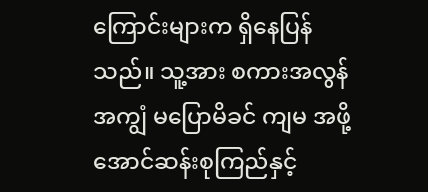ကြောင်းများက ရှိနေပြန်သည်။ သူ့အား စကားအလွန်အကျွံ မပြောမိခင် ကျမ အဖို့ အောင်ဆန်းစုကြည်နှင့်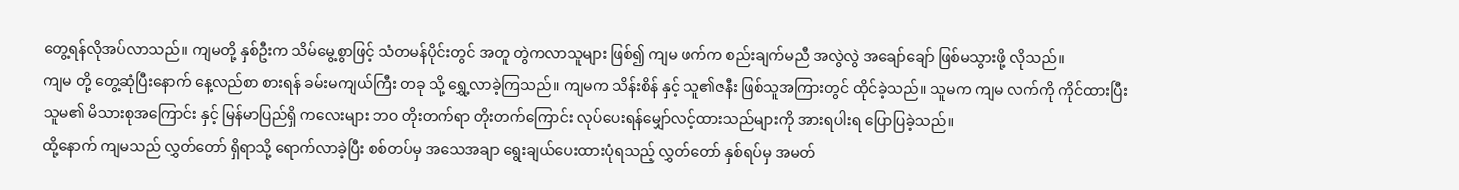တွေ့ရန်လိုအပ်လာသည်။ ကျမတို့ နှစ်ဦးက သိမ်မွေ့စွာဖြင့် သံတမန်ပိုင်းတွင် အတူ တွဲကလာသူများ ဖြစ်၍ ကျမ ဖက်က စည်းချက်မညီ အလွဲလွဲ အချော်ချော် ဖြစ်မသွားဖို့ လိုသည်။
ကျမ တို့ တွေ့ဆုံပြီးနောက် နေ့လည်စာ စားရန် ခမ်းမကျယ်ကြီး တခု သို့ ရွှေ့လာခဲ့ကြသည်။ ကျမက သိန်းစိန် နှင့် သူ၏ဇနီး ဖြစ်သူအကြားတွင် ထိုင်ခဲ့သည်။ သူမက ကျမ လက်ကို ကိုင်ထားပြီး သူမ၏ မိသားစုအကြောင်း နှင့် မြန်မာပြည်ရှိ ကလေးများ ဘဝ တိုးတက်ရာ တိုးတက်ကြောင်း လုပ်ပေးရန်မျှော်လင့်ထားသည်များကို အားရပါးရ ပြောပြခဲ့သည်။
ထို့နောက် ကျမသည် လွှတ်တော် ရှိရာသို့ ရောက်လာခဲ့ပြီး စစ်တပ်မှ အသေအချာ ရွေးချယ်ပေးထားပုံရသည့် လွှတ်တော် နှစ်ရပ်မှ အမတ်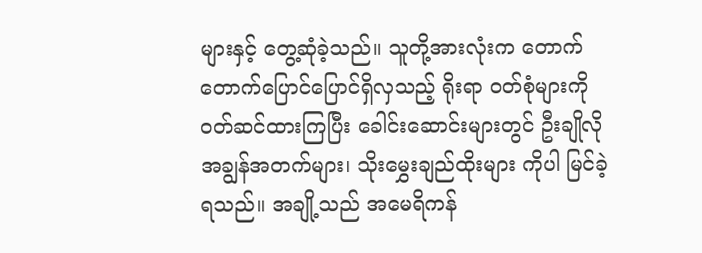များနှင့် တွေ့ဆုံခဲ့သည်။ သူတို့အားလုံးက တောက်တောက်ပြောင်ပြောင်ရှိလှသည့် ရိုးရာ ဝတ်စုံများကို ဝတ်ဆင်ထားကြပြီး ခေါင်းဆောင်းများတွင် ဦးချိုလို အချွန်အတက်များ၊ သိုးမွှေးချည်ထိုးများ ကိုပါ မြင်ခဲ့ရသည်။ အချို့သည် အမေရိကန်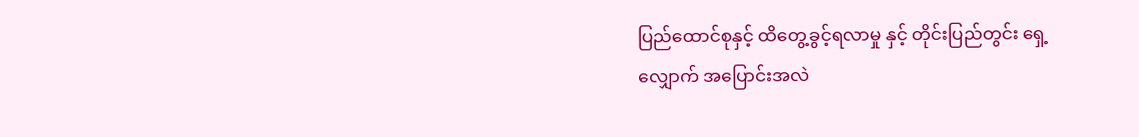ပြည်ထောင်စုနှင့် ထိတွေ့ခွင့်ရလာမှု နှင့် တိုင်းပြည်တွင်း ရှေ့လျှောက် အပြောင်းအလဲ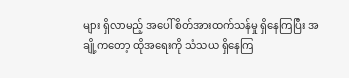များ ရှိလာမည့် အပေါ် စိတ်အားထက်သန်မှု ရှိနေကြပြီး အချို့ကတော့ ထိုအရေးကို သံသယ ရှိနေကြ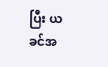ပြီး ယခင်အ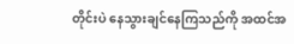တိုင်းပဲ နေသွားချင်နေကြသည်ကို အထင်အ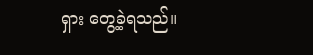ရှား တွေ့ခဲ့ရသည်။